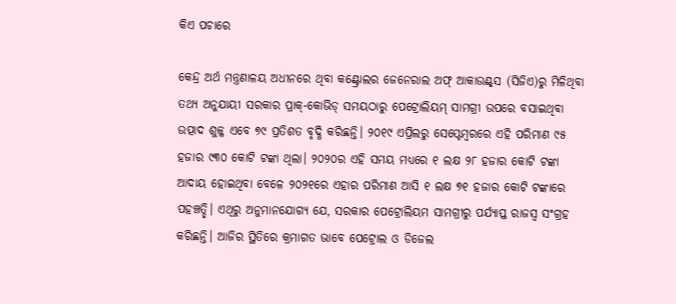କିଏ ପଚାରେ

କେନ୍ଦ୍ର ଅର୍ଥ ମନ୍ତ୍ରଣାଳୟ ଅଧୀନରେ ଥିବା କଣ୍ଟ୍ରୋଲର ଜେନେରାଲ ଅଫ୍‌ ଆକାଉଣ୍ଟ୍‌ସ (ସିଜିଏ)ରୁ ମିଳିଥିବା ତଥ୍ୟ ଅନୁଯାୟୀ ସରକାର ପ୍ରାକ୍‌-କୋଭିଡ୍‌ ସମୟଠାରୁ ପେଟ୍ରୋଲିୟମ୍‌ ସାମଗ୍ରୀ ଉପରେ ବସାଇଥିବା ଉତ୍ପାଦ ଶୁଳ୍କ ଏବେ ୭୯ ପ୍ରତିଶତ ବୃଦ୍ଧି କରିଛନ୍ତି। ୨୦୧୯ ଏପ୍ରିଲରୁ ସେପ୍ଟେମ୍ବରରେ ଏହି ପରିମାଣ ୯୫ ହଜାର ୯୩୦ କୋଟି ଟଙ୍କା ଥିଲା। ୨୦୨୦ର ଏହି ସମୟ ମଧ୍ୟରେ ୧ ଲକ୍ଷ ୨୮ ହଜାର କୋଟି ଟଙ୍କା ଆଦାୟ ହୋଇଥିବା ବେଳେ ୨୦୨୧ରେ ଏହାର ପରିମାଣ ଆସି ୧ ଲକ୍ଷ ୭୧ ହଜାର କୋଟି ଟଙ୍କାରେ ପହଞ୍ଚତ୍ଛି। ଏଥିରୁ ଅନୁମାନଯୋଗ୍ୟ ଯେ, ସରକାର ପେଟ୍ରୋଲିୟମ ସାମଗ୍ରୀରୁ ପର୍ଯ୍ୟାପ୍ତ ରାଜସ୍ବ ସଂଗ୍ରହ କରିଛନ୍ତି। ଆଜିର ସ୍ଥିତିରେ କ୍ରମାଗତ ଭାବେ ପେଟ୍ରୋଲ ଓ ଡିଜେଲ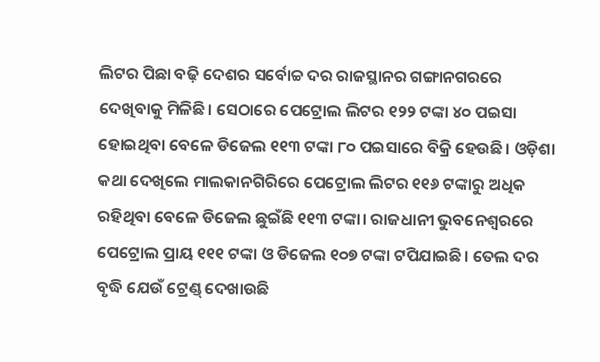ଲିଟର ପିଛା ବଢ଼ି ଦେଶର ସର୍ବୋଚ୍ଚ ଦର ରାଜସ୍ଥାନର ଗଙ୍ଗାନଗରରେ ଦେଖିବାକୁ ମିଳିଛି। ସେଠାରେ ପେଟ୍ରୋଲ ଲିଟର ୧୨୨ ଟଙ୍କା ୪୦ ପଇସା ହୋଇଥିବା ବେଳେ ଡିଜେଲ ୧୧୩ ଟଙ୍କା ୮୦ ପଇସାରେ ବିକ୍ରି ହେଉଛି। ଓଡ଼ିଶା କଥା ଦେଖିଲେ ମାଲକାନଗିରିରେ ପେଟ୍ରୋଲ ଲିଟର ୧୧୬ ଟଙ୍କାରୁ ଅଧିକ ରହିଥିବା ବେଳେ ଡିଜେଲ ଛୁଇଁଛି ୧୧୩ ଟଙ୍କା। ରାଜଧାନୀ ଭୁବନେଶ୍ୱରରେ ପେଟ୍ରୋଲ ପ୍ରାୟ ୧୧୧ ଟଙ୍କା ଓ ଡିଜେଲ ୧୦୭ ଟଙ୍କା ଟପିଯାଇଛି। ତେଲ ଦର ବୃଦ୍ଧି ଯେଉଁ ଟ୍ରେଣ୍ଡ୍‌ ଦେଖାଉଛି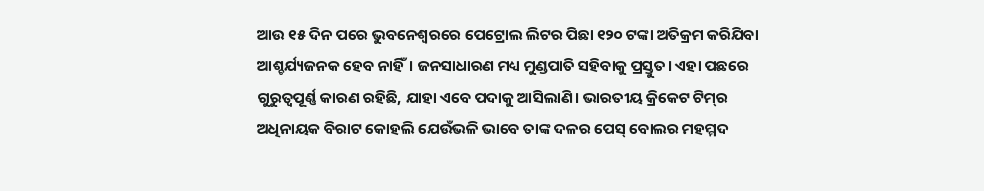ଆଉ ୧୫ ଦିନ ପରେ ଭୁବନେଶ୍ୱରରେ ପେଟ୍ରୋଲ ଲିଟର ପିଛା ୧୨୦ ଟଙ୍କା ଅତିକ୍ରମ କରିଯିବା ଆଶ୍ଚର୍ଯ୍ୟଜନକ ହେବ ନାହିଁ। ଜନସାଧାରଣ ମଧ୍ୟ ମୁଣ୍ଡପାତି ସହିବାକୁ ପ୍ରସ୍ତୁତ। ଏହା ପଛରେ ଗୁରୁତ୍ୱପୂର୍ଣ୍ଣ କାରଣ ରହିଛି, ଯାହା ଏବେ ପଦାକୁ ଆସିଲାଣି। ଭାରତୀୟ କ୍ରିକେଟ ଟିମ୍‌ର ଅଧିନାୟକ ବିରାଟ କୋହଲି ଯେଉଁଭଳି ଭାବେ ତାଙ୍କ ଦଳର ପେସ୍‌ ବୋଲର ମହମ୍ମଦ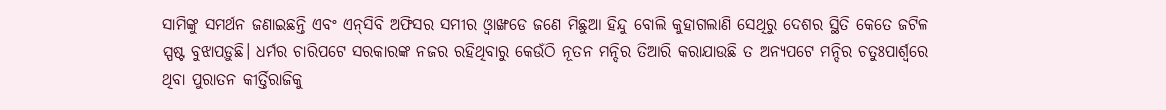ସାମିଙ୍କୁ ସମର୍ଥନ ଜଣାଇଛନ୍ତି ଏବଂ ଏନ୍‌ସିବି ଅଫିସର ସମୀର ଓ୍ବାଙ୍ଖଡେ ଜଣେ ମିଛୁଆ ହିନ୍ଦୁ ବୋଲି କୁହାଗଲାଣି ସେଥିରୁ ଦେଶର ସ୍ଥିତି କେତେ ଜଟିଳ ସ୍ପଷ୍ଟ ବୁଝାପଡ଼ୁଛି। ଧର୍ମର ଚାରିପଟେ ସରକାରଙ୍କ ନଜର ରହିଥିବାରୁ କେଉଁଠି ନୂତନ ମନ୍ଦିର ତିଆରି କରାଯାଉଛି ତ ଅନ୍ୟପଟେ ମନ୍ଦିର ଚତୁଃପାର୍ଶ୍ୱରେ ଥିବା ପୁରାତନ କୀର୍ତ୍ତିରାଜିକୁ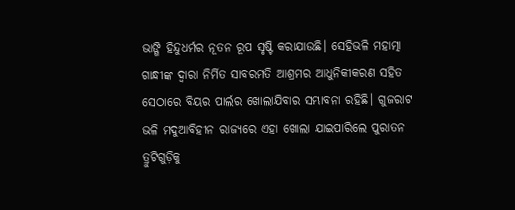ଭାଙ୍ଗି ହିନ୍ଦୁଧର୍ମର ନୂତନ ରୂପ ସୃଷ୍ଟି କରାଯାଉଛି। ସେହିଭଳି ମହାତ୍ମା ଗାନ୍ଧୀଙ୍କ ଦ୍ୱାରା ନିର୍ମିତ ସାବରମତି ଆଶ୍ରମର ଆଧୁନିକୀକରଣ ସହିତ ସେଠାରେ ବିୟର ପାର୍ଲର ଖୋଲାଯିବାର ସମ୍ଭାବନା ରହିଛି। ଗୁଜରାଟ ଭଳି ମଦୁଆବିହୀନ ରାଜ୍ୟରେ ଏହା ଖୋଲା ଯାଇପାରିଲେ ପୁରାତନ ତ୍ରୁଟିଗୁଡ଼ିକୁ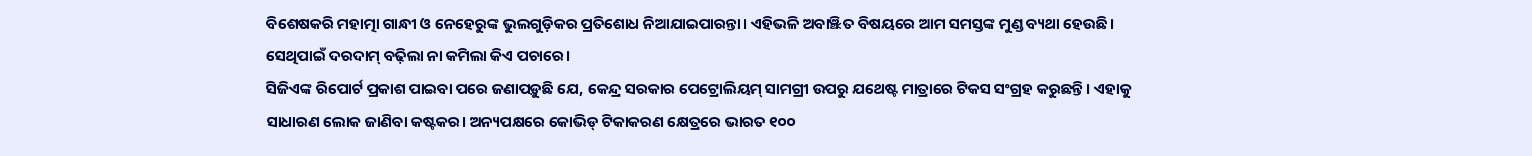ବିଶେଷକରି ମହାତ୍ମା ଗାନ୍ଧୀ ଓ ନେହେରୁଙ୍କ ଭୁଲଗୁଡ଼ିକର ପ୍ରତିଶୋଧ ନିଆଯାଇପାରନ୍ତା। ଏହିଭଳି ଅବାଞ୍ଝିତ ବିଷୟରେ ଆମ ସମସ୍ତଙ୍କ ମୁଣ୍ଡ ବ୍ୟଥା ହେଉଛି। ସେଥିପାଇଁ ଦରଦାମ୍‌ ବଢ଼ିଲା ନା କମିଲା କିଏ ପଚାରେ।
ସିଜିଏଙ୍କ ରିପୋର୍ଟ ପ୍ରକାଶ ପାଇବା ପରେ ଜଣାପଡ଼ୁଛି ଯେ, କେନ୍ଦ୍ର ସରକାର ପେଟ୍ରୋଲିୟମ୍‌ ସାମଗ୍ରୀ ଉପରୁ ଯଥେଷ୍ଟ ମାତ୍ରାରେ ଟିକସ ସଂଗ୍ରହ କରୁଛନ୍ତି। ଏହାକୁ ସାଧାରଣ ଲୋକ ଜାଣିବା କଷ୍ଟକର। ଅନ୍ୟପକ୍ଷରେ କୋଭିଡ୍‌ ଟିକାକରଣ କ୍ଷେତ୍ରରେ ଭାରତ ୧୦୦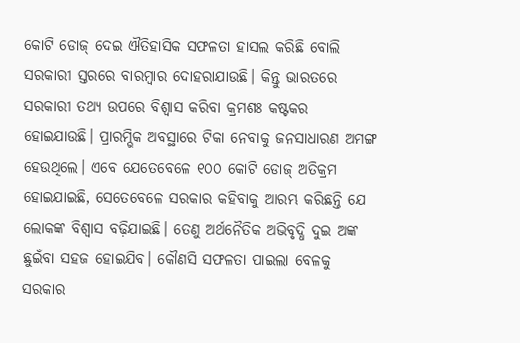କୋଟି ଡୋଜ୍‌ ଦେଇ ଐତିହାସିକ ସଫଳତା ହାସଲ କରିଛି ବୋଲି ସରକାରୀ ସ୍ତରରେ ବାରମ୍ବାର ଦୋହରାଯାଉଛି। କିନ୍ତୁ ଭାରତରେ ସରକାରୀ ତଥ୍ୟ ଉପରେ ବିଶ୍ୱାସ କରିବା କ୍ରମଶଃ କଷ୍ଟକର ହୋଇଯାଉଛି। ପ୍ରାରମ୍ଭିକ ଅବସ୍ଥାରେ ଟିକା ନେବାକୁ ଜନସାଧାରଣ ଅମଙ୍ଗ ହେଉଥିଲେ। ଏବେ ଯେତେବେଳେ ୧୦୦ କୋଟି ଡୋଜ୍‌ ଅତିକ୍ରମ ହୋଇଯାଇଛି, ସେତେବେଳେ ସରକାର କହିବାକୁ ଆରମ୍ଭ କରିଛନ୍ତି ଯେ ଲୋକଙ୍କ ବିଶ୍ୱାସ ବଢ଼ିଯାଇଛି। ତେଣୁ ଅର୍ଥନୈତିକ ଅଭିବୃଦ୍ଧି ଦୁଇ ଅଙ୍କ ଛୁଇଁବା ସହଜ ହୋଇଯିବ। କୌଣସି ସଫଳତା ପାଇଲା ବେଳକୁ ସରକାର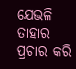ଯେଭଳି ତାହାର ପ୍ରଚାର କରି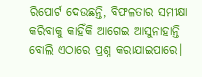ରିପୋର୍ଟ ଦେଉଛନ୍ତି, ବିଫଳତାର ସମୀକ୍ଷା କରିବାକୁ କାହିଁକି ଆଗେଇ ଆସୁନାହାନ୍ତି ବୋଲି ଏଠାରେ ପ୍ରଶ୍ନ କରାଯାଇପାରେ।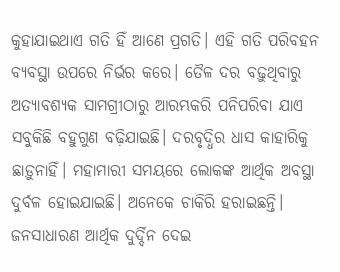କୁହାଯାଇଥାଏ ଗତି ହିଁ ଆଣେ ପ୍ରଗତି। ଏହି ଗତି ପରିବହନ ବ୍ୟବସ୍ଥା ଉପରେ ନିର୍ଭର କରେ। ତୈଳ ଦର ବଢ଼ୁଥିବାରୁ ଅତ୍ୟାବଶ୍ୟକ ସାମଗ୍ରୀଠାରୁ ଆରମ୍ଭକରି ପନିପରିବା ଯାଏ ସବୁକିଛି ବହୁଗୁଣ ବଢ଼ିଯାଇଛି। ଦରବୃଦ୍ଧିର ଧାସ କାହାରିକୁ ଛାଡ଼ୁନାହିଁ। ମହାମାରୀ ସମୟରେ ଲୋକଙ୍କ ଆର୍ଥିକ ଅବସ୍ଥା ଦୁର୍ବଳ ହୋଇଯାଇଛି। ଅନେକେ ଚାକିରି ହରାଇଛନ୍ତି। ଜନସାଧାରଣ ଆର୍ଥିକ ଦୁର୍ଦ୍ଦିନ ଦେଇ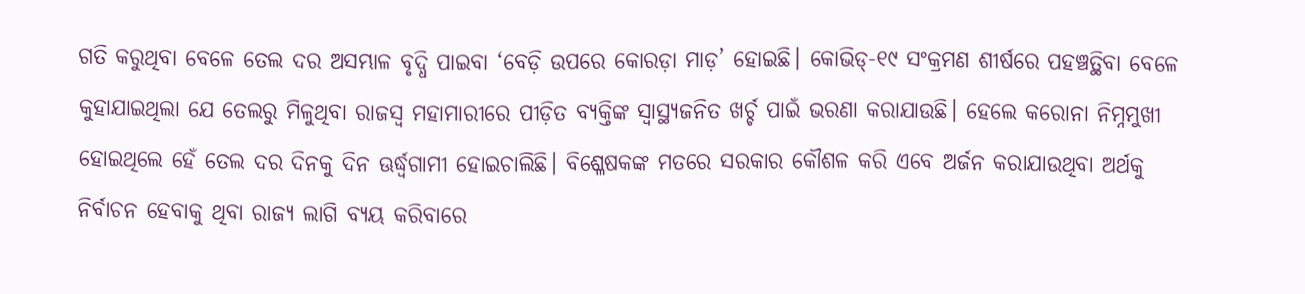ଗତି କରୁଥିବା ବେଳେ ତେଲ ଦର ଅସମ୍ଭାଳ ବୃଦ୍ଧି ପାଇବା ‘ବେଡ଼ି ଉପରେ କୋରଡ଼ା ମାଡ଼’ ହୋଇଛି। କୋଭିଡ୍‌-୧୯ ସଂକ୍ରମଣ ଶୀର୍ଷରେ ପହଞ୍ଚତ୍ଥିବା ବେଳେ କୁହାଯାଇଥିଲା ଯେ ତେଲରୁ ମିଳୁଥିବା ରାଜସ୍ବ ମହାମାରୀରେ ପୀଡ଼ିତ ବ୍ୟକ୍ତିଙ୍କ ସ୍ବାସ୍ଥ୍ୟଜନିତ ଖର୍ଚ୍ଚ ପାଇଁ ଭରଣା କରାଯାଉଛି। ହେଲେ କରୋନା ନିମ୍ନମୁଖୀ ହୋଇଥିଲେ ହେଁ ତେଲ ଦର ଦିନକୁ ଦିନ ଊର୍ଦ୍ଧ୍ୱଗାମୀ ହୋଇଚାଲିଛି। ବିଶ୍ଳେଷକଙ୍କ ମତରେ ସରକାର କୌଶଳ କରି ଏବେ ଅର୍ଜନ କରାଯାଉଥିବା ଅର୍ଥକୁ ନିର୍ବାଚନ ହେବାକୁ ଥିବା ରାଜ୍ୟ ଲାଗି ବ୍ୟୟ କରିବାରେ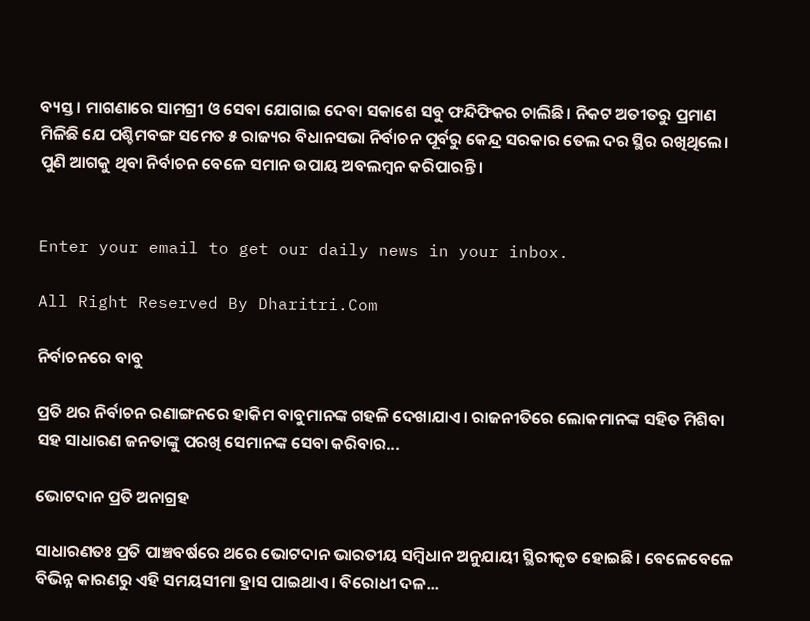ବ୍ୟସ୍ତ। ମାଗଣାରେ ସାମଗ୍ରୀ ଓ ସେବା ଯୋଗାଇ ଦେବା ସକାଶେ ସବୁ ଫନ୍ଦିଫିକର ଚାଲିଛି। ନିକଟ ଅତୀତରୁ ପ୍ରମାଣ ମିଳିଛି ଯେ ପଶ୍ଚିମବଙ୍ଗ ସମେତ ୫ ରାଜ୍ୟର ବିଧାନସଭା ନିର୍ବାଚନ ପୂର୍ବରୁ କେନ୍ଦ୍ର ସରକାର ତେଲ ଦର ସ୍ଥିର ରଖିଥିଲେ। ପୁଣି ଆଗକୁ ଥିବା ନିର୍ବାଚନ ବେଳେ ସମାନ ଉପାୟ ଅବଲମ୍ବନ କରିପାରନ୍ତି।


Enter your email to get our daily news in your inbox.

All Right Reserved By Dharitri.Com

ନିର୍ବାଚନରେ ବାବୁ

ପ୍ରତି ଥର ନିର୍ବାଚନ ରଣାଙ୍ଗନରେ ହାକିମ ବାବୁମାନଙ୍କ ଗହଳି ଦେଖାଯାଏ। ରାଜନୀତିରେ ଲୋକମାନଙ୍କ ସହିତ ମିଶିବା ସହ ସାଧାରଣ ଜନତାଙ୍କୁ ପରଖି ସେମାନଙ୍କ ସେବା କରିବାର...

ଭୋଟଦାନ ପ୍ରତି ଅନାଗ୍ରହ

ସାଧାରଣତଃ ପ୍ରତି ପାଞ୍ଚବର୍ଷରେ ଥରେ ଭୋଟଦାନ ଭାରତୀୟ ସମ୍ବିଧାନ ଅନୁଯାୟୀ ସ୍ଥିରୀକୃତ ହୋଇଛି। ବେଳେବେଳେ ବିଭିନ୍ନ କାରଣରୁ ଏହି ସମୟସୀମା ହ୍ରାସ ପାଇଥାଏ। ବିରୋଧୀ ଦଳ...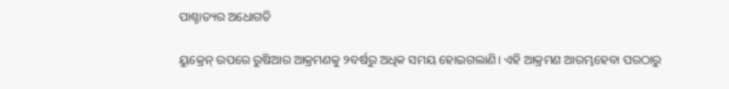ପାଶ୍ଚାତ୍ୟର ଅଧୋଗତି

ୟୁକ୍ରେନ୍‌ ଉପରେ ରୁଷିଆର ଆକ୍ରମଣକୁ ୨ବର୍ଷରୁ ଅଧିକ ସମୟ ହୋଇଗଲାଣି। ଏହି ଆକ୍ରମଣ ଆରମ୍ଭହେବା ପରଠାରୁ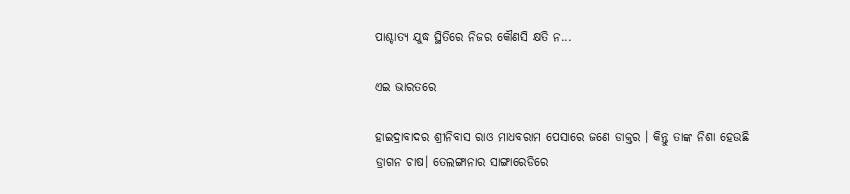ପାଶ୍ଚାତ୍ୟ ଯୁଦ୍ଧ ସ୍ଥିତିରେ ନିଜର କୌଣସି କ୍ଷତି ନ...

ଏଇ ଭାରତରେ

ହାଇଦ୍ରାବାଦର ଶ୍ରୀନିବାସ ରାଓ ମାଧବରାମ ପେସାରେ ଜଣେ ଡାକ୍ତର । କିନ୍ତୁ ତାଙ୍କ ନିଶା ହେଉଛି ଡ୍ରାଗନ ଚାଷ। ତେଲଙ୍ଗାନାର ସାଙ୍ଗାରେଡିରେ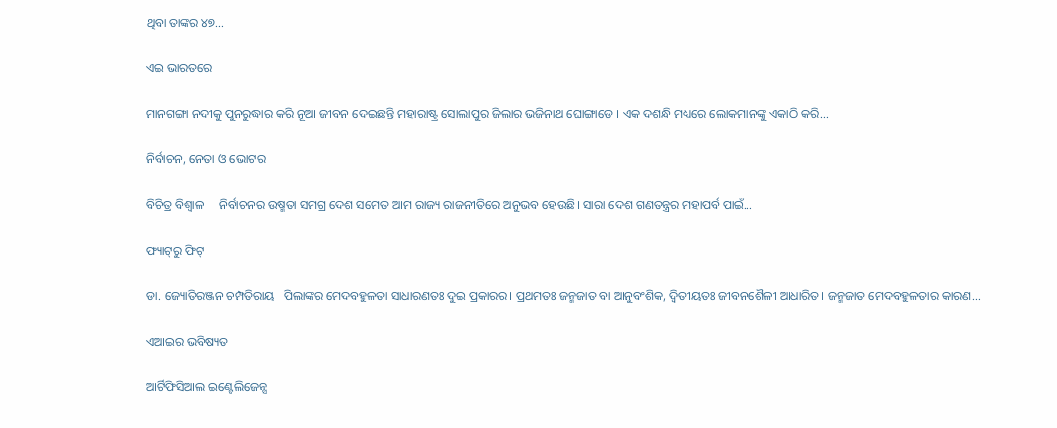ଥିବା ତାଙ୍କର ୪୭...

ଏଇ ଭାରତରେ

ମାନଗଙ୍ଗା ନଦୀକୁ ପୁନରୁଦ୍ଧାର କରି ନୂଆ ଜୀବନ ଦେଇଛନ୍ତି ମହାରାଷ୍ଟ୍ର ସୋଲାପୁର ଜିଲାର ଭଜିନାଥ ଘୋଙ୍ଗାଡେ । ଏକ ଦଶନ୍ଧି ମଧ୍ୟରେ ଲୋକମାନଙ୍କୁ ଏକାଠି କରି...

ନିର୍ବାଚନ, ନେତା ଓ ଭୋଟର

ବିଚିତ୍ର ବିଶ୍ୱାଳ     ନିର୍ବାଚନର ଉଷ୍ମତା ସମଗ୍ର ଦେଶ ସମେତ ଆମ ରାଜ୍ୟ ରାଜନୀତିରେ ଅନୁଭବ ହେଉଛି। ସାରା ଦେଶ ଗଣତନ୍ତ୍ରର ମହାପର୍ବ ପାଇଁ...

ଫ୍ୟାଟ୍‌ରୁ ଫିଟ୍‌

ଡା. ଜ୍ୟୋତିରଞ୍ଜନ ଚମ୍ପତିରାୟ   ପିଲାଙ୍କର ମେଦବହୁଳତା ସାଧାରଣତଃ ଦୁଇ ପ୍ରକାରର। ପ୍ରଥମତଃ ଜନ୍ମଜାତ ବା ଆନୁବଂଶିକ, ଦ୍ୱିତୀୟତଃ ଜୀବନଶୈଳୀ ଆଧାରିତ। ଜନ୍ମଜାତ ମେଦବହୁଳତାର କାରଣ...

ଏଆଇର ଭବିଷ୍ୟତ

ଆର୍ଟିଫିସିଆଲ ଇଣ୍ଟେଲିଜେନ୍ସ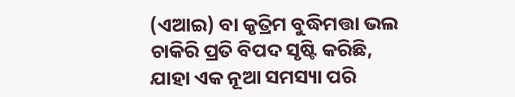(ଏଆଇ) ବା କୃତ୍ରିମ ବୁଦ୍ଧିମତ୍ତା ଭଲ ଚାକିରି ପ୍ରତି ବିପଦ ସୃଷ୍ଟି କରିଛି, ଯାହା ଏକ ନୂଆ ସମସ୍ୟା ପରି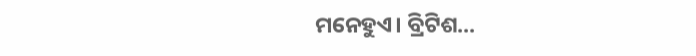ମନେହୁଏ। ବ୍ରିଟିଶ...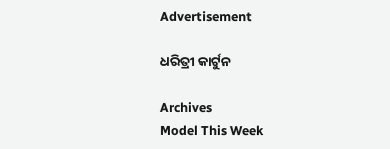Advertisement

ଧରିତ୍ରୀ କାର୍ଟୁନ

Archives
Model This Week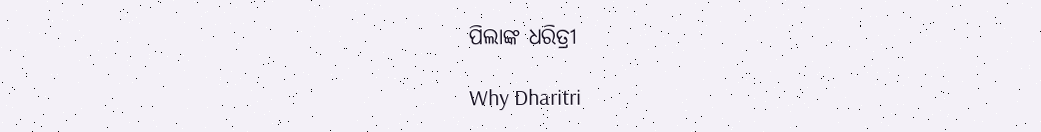ପିଲାଙ୍କ ଧରିତ୍ରୀ

Why Dharitri